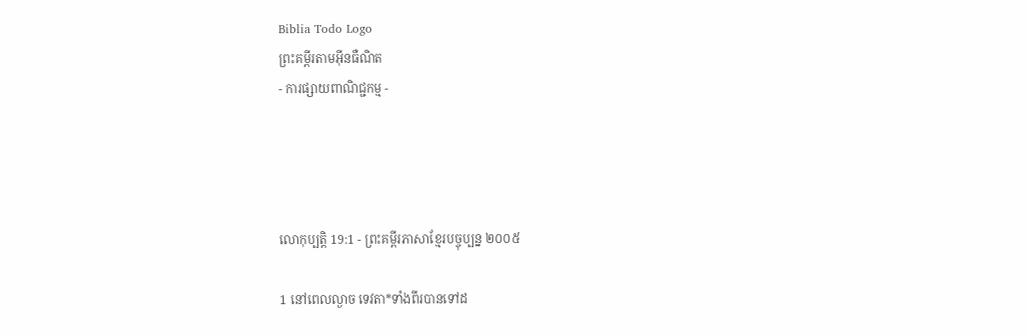Biblia Todo Logo
ព្រះគម្ពីរតាមអ៊ីនធឺណិត
- ការផ្សាយពាណិជ្ជកម្ម -




លោកុ‌ប្បត្តិ 19:1 - ព្រះគម្ពីរភាសាខ្មែរបច្ចុប្បន្ន ២០០៥

1 នៅពេលល្ងាច ទេវតា*ទាំងពីរបានទៅដ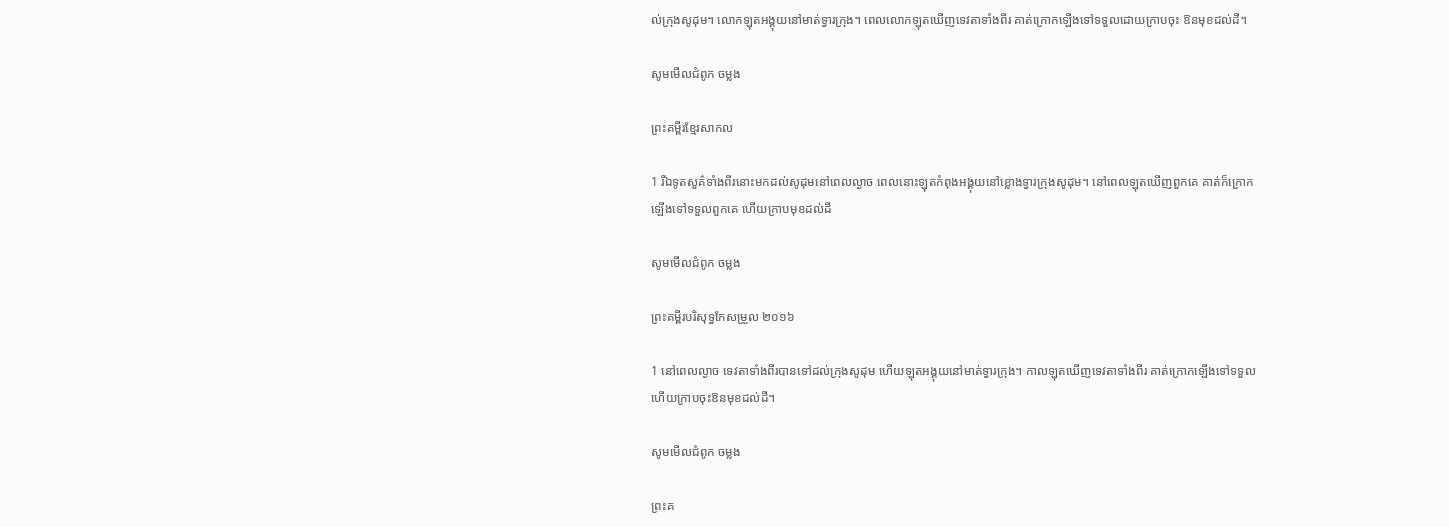ល់ក្រុងសូដុម។ លោកឡុតអង្គុយនៅមាត់ទ្វារក្រុង។ ពេលលោកឡុតឃើញទេវតាទាំងពីរ គាត់ក្រោកឡើងទៅទទួលដោយក្រាបចុះ ឱនមុខដល់ដី។

សូមមើលជំពូក ចម្លង

ព្រះគម្ពីរខ្មែរសាកល

1 រីឯទូតសួគ៌ទាំងពីរនោះមកដល់សូដុមនៅពេលល្ងាច ពេលនោះឡុតកំពុងអង្គុយនៅខ្លោងទ្វារក្រុងសូដុម។ នៅពេលឡុតឃើញពួកគេ គាត់ក៏ក្រោកឡើងទៅទទួលពួកគេ ហើយក្រាបមុខដល់ដី

សូមមើលជំពូក ចម្លង

ព្រះគម្ពីរបរិសុទ្ធកែសម្រួល ២០១៦

1 នៅពេលល្ងាច ទេវតាទាំងពីរបានទៅដល់ក្រុងសូដុម ហើយឡុតអង្គុយនៅមាត់ទ្វារក្រុង។ កាលឡុតឃើញទេវតាទាំងពីរ គាត់ក្រោកឡើងទៅទទួល ហើយក្រាបចុះឱនមុខដល់ដី។

សូមមើលជំពូក ចម្លង

ព្រះគ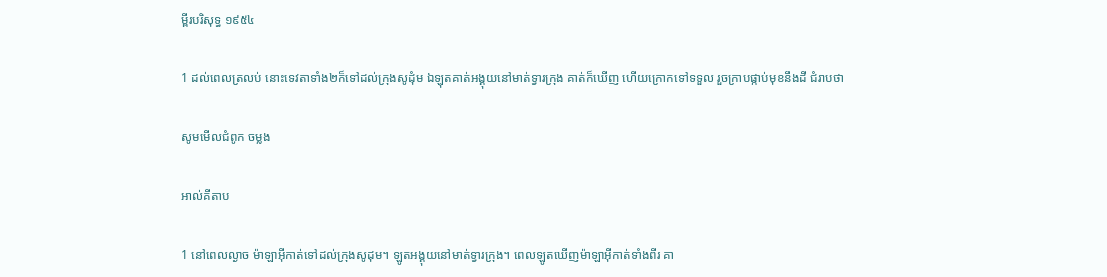ម្ពីរបរិសុទ្ធ ១៩៥៤

1 ដល់ពេលត្រលប់ នោះទេវតាទាំង២ក៏ទៅដល់ក្រុងសូដុំម ឯឡុតគាត់អង្គុយនៅមាត់ទ្វារក្រុង គាត់ក៏ឃើញ ហើយក្រោកទៅទទួល រួចក្រាបផ្កាប់មុខនឹងដី ជំរាបថា

សូមមើលជំពូក ចម្លង

អាល់គីតាប

1 នៅពេលល្ងាច ម៉ាឡា‌អ៊ីកាត់ទៅដល់ក្រុងសូដុម។ ឡូតអង្គុយនៅមាត់ទ្វារក្រុង។ ពេលឡូតឃើញម៉ាឡា‌អ៊ីកាត់ទាំងពីរ គា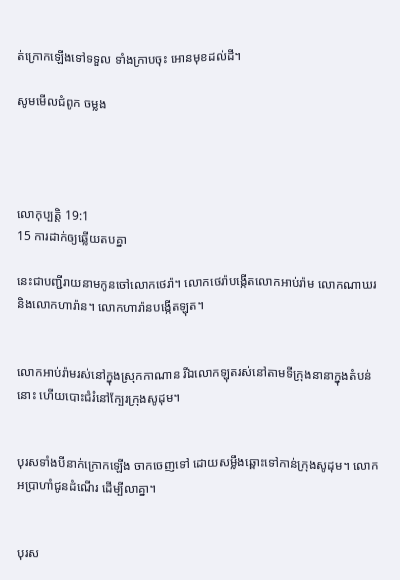ត់ក្រោកឡើងទៅទទួល ទាំងក្រាបចុះ អោនមុខដល់ដី។

សូមមើលជំពូក ចម្លង




លោកុ‌ប្បត្តិ 19:1
15 ការដាក់ឲ្យឆ្លើយតបគ្នា

នេះជាបញ្ជីរាយនាមកូនចៅលោកថេរ៉ា។ លោកថេរ៉ាបង្កើតលោកអាប់រ៉ាម លោកណាឃរ និងលោកហារ៉ាន។ លោកហារ៉ានបង្កើតឡុត។


លោកអាប់រ៉ាមរស់នៅក្នុងស្រុកកាណាន រីឯលោកឡុតរស់នៅតាមទីក្រុងនានាក្នុងតំបន់នោះ ហើយបោះជំរំនៅក្បែរក្រុងសូដុម។


បុរសទាំងបីនាក់ក្រោកឡើង ចាកចេញទៅ ដោយសម្លឹងឆ្ពោះទៅកាន់ក្រុងសូដុម។ លោកអប្រាហាំជូនដំណើរ ដើម្បីលាគ្នា។


បុរស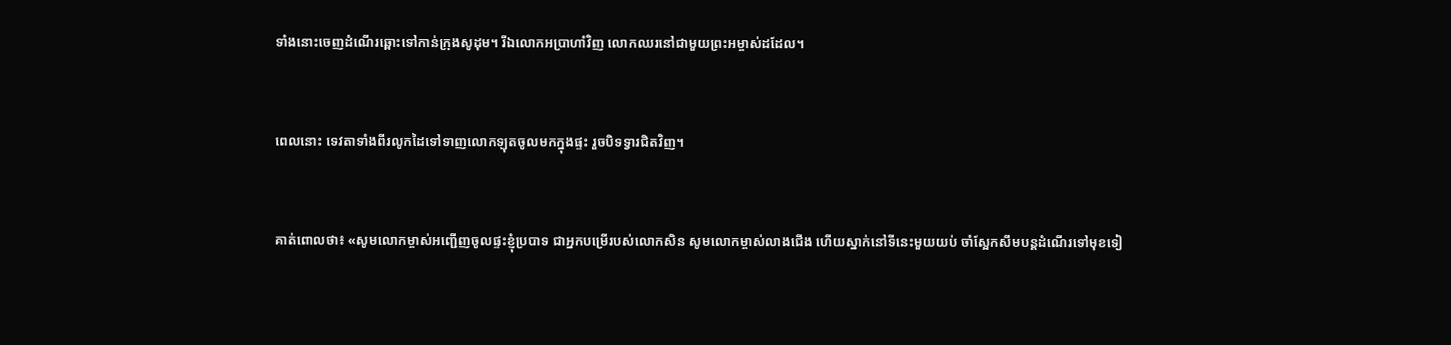ទាំងនោះចេញដំណើរឆ្ពោះទៅកាន់ក្រុងសូដុម។ រីឯលោកអប្រាហាំវិញ លោកឈរនៅជាមួយព្រះ‌អម្ចាស់ដដែល។


ពេលនោះ ទេវតាទាំងពីរលូកដៃទៅទាញលោកឡុតចូលមកក្នុងផ្ទះ រួចបិទទ្វារជិតវិញ។


គាត់ពោលថា៖ «សូមលោកម្ចាស់អញ្ជើញចូលផ្ទះខ្ញុំប្របាទ ជាអ្នកបម្រើរបស់លោកសិន សូមលោកម្ចាស់លាងជើង ហើយស្នាក់នៅទីនេះមួយយប់ ចាំស្អែកសឹមបន្តដំណើរទៅមុខទៀ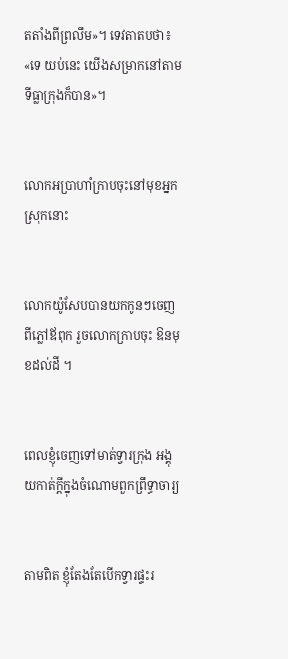តតាំងពីព្រលឹម»។ ទេវតាតបថា៖ «ទេ យប់នេះ យើងសម្រាកនៅតាមទីធ្លាក្រុងក៏បាន»។


លោកអប្រាហាំក្រាបចុះនៅមុខអ្នកស្រុកនោះ


លោកយ៉ូសែបបានយកកូនៗចេញពីភ្លៅឪពុក រួចលោកក្រាបចុះ ឱនមុខដល់ដី ។


ពេលខ្ញុំចេញទៅមាត់ទ្វារក្រុង អង្គុយកាត់ក្ដីក្នុងចំណោមពួកព្រឹទ្ធា‌ចារ្យ


តាមពិត ខ្ញុំតែងតែបើកទ្វារផ្ទះរ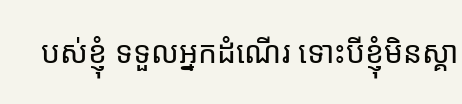បស់ខ្ញុំ ទទួលអ្នកដំណើរ ទោះបីខ្ញុំមិនស្គា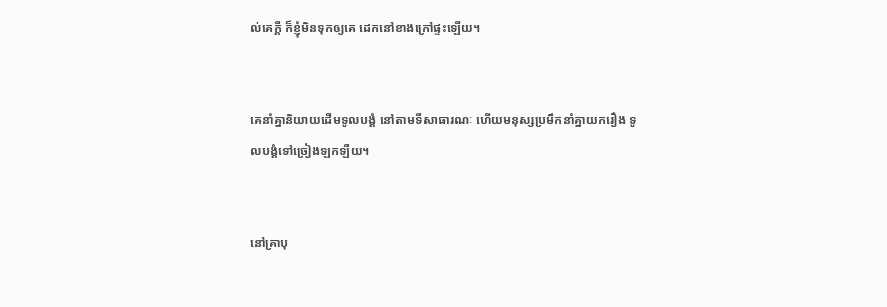ល់គេក្ដី ក៏ខ្ញុំមិនទុកឲ្យគេ ដេកនៅខាងក្រៅផ្ទះឡើយ។


គេនាំគ្នានិយាយដើមទូលបង្គំ នៅតាមទីសាធារណៈ ហើយមនុស្សប្រមឹកនាំគ្នាយករឿង ទូលបង្គំទៅច្រៀងឡក‌ឡឺយ។


នៅគ្រាបុ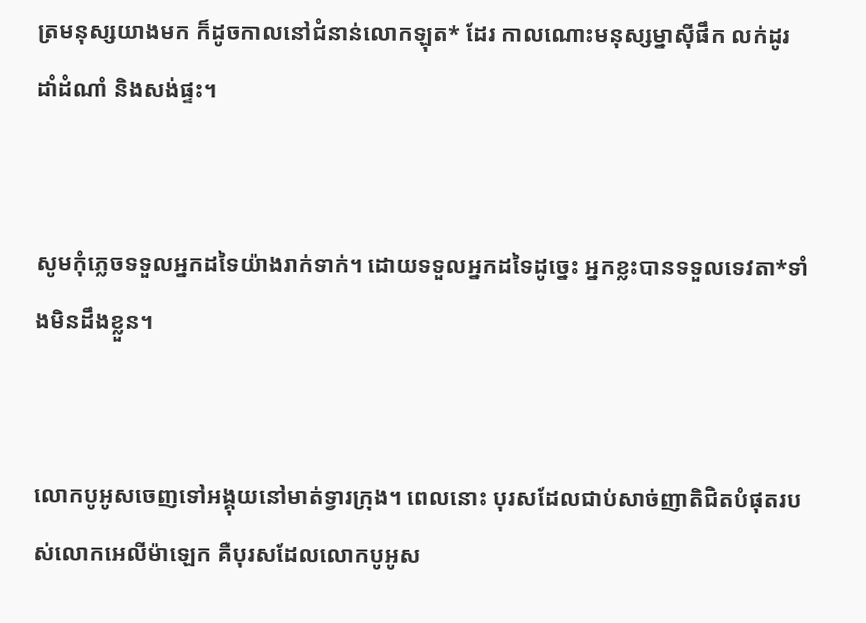ត្រមនុស្សយាងមក ក៏ដូចកាលនៅជំនាន់លោកឡុត* ដែរ កាលណោះមនុស្ស‌ម្នាស៊ីផឹក លក់ដូរ ដាំដំណាំ និងសង់ផ្ទះ។


សូមកុំភ្លេចទទួលអ្នកដទៃយ៉ាងរាក់‌ទាក់។ ដោយទទួលអ្នកដទៃដូច្នេះ អ្នកខ្លះបានទទួលទេវតា*ទាំងមិនដឹងខ្លួន។


លោកបូអូសចេញទៅអង្គុយនៅមាត់ទ្វារក្រុង។ ពេលនោះ បុរសដែលជាប់សាច់‌ញាតិជិតបំផុតរបស់លោកអេលី‌ម៉ាឡេក គឺបុរសដែលលោកបូអូស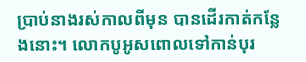ប្រាប់នាងរស់កាលពីមុន បានដើរកាត់កន្លែងនោះ។ លោកបូអូសពោលទៅកាន់បុរ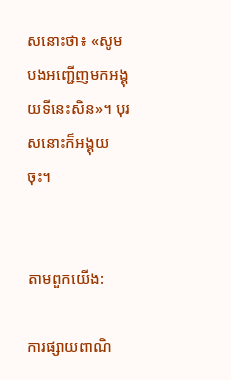សនោះថា៖ «សូមបងអញ្ជើញមកអង្គុយទីនេះសិន»។ បុរសនោះក៏អង្គុយចុះ។


តាមពួកយើង:

ការផ្សាយពាណិ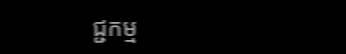ជ្ជកម្ម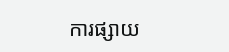ការផ្សាយ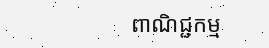ពាណិជ្ជកម្ម